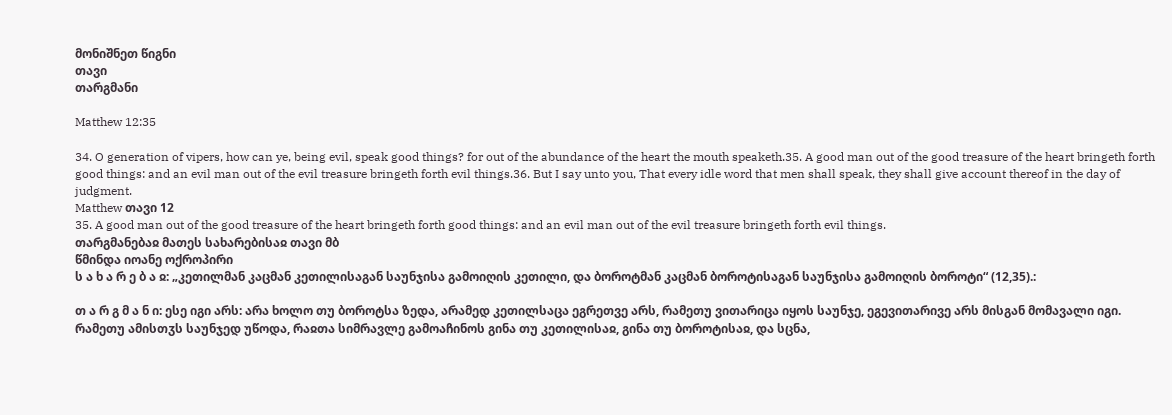მონიშნეთ წიგნი
თავი
თარგმანი

Matthew 12:35

34. O generation of vipers, how can ye, being evil, speak good things? for out of the abundance of the heart the mouth speaketh.35. A good man out of the good treasure of the heart bringeth forth good things: and an evil man out of the evil treasure bringeth forth evil things.36. But I say unto you, That every idle word that men shall speak, they shall give account thereof in the day of judgment.
Matthew თავი 12
35. A good man out of the good treasure of the heart bringeth forth good things: and an evil man out of the evil treasure bringeth forth evil things.
თარგმანებაჲ მათეს სახარებისაჲ თავი მბ
წმინდა იოანე ოქროპირი
ს ა ხ ა რ ე ბ ა ჲ: „კეთილმან კაცმან კეთილისაგან საუნჯისა გამოიღის კეთილი, და ბოროტმან კაცმან ბოროტისაგან საუნჯისა გამოიღის ბოროტი“ (12,35).:

თ ა რ გ მ ა ნ ი: ესე იგი არს: არა ხოლო თუ ბოროტსა ზედა, არამედ კეთილსაცა ეგრეთვე არს, რამეთუ ვითარიცა იყოს საუნჯე, ეგევითარივე არს მისგან მომავალი იგი. რამეთუ ამისთჳს საუნჯედ უწოდა, რაჲთა სიმრავლე გამოაჩინოს გინა თუ კეთილისაჲ, გინა თუ ბოროტისაჲ, და სცნა,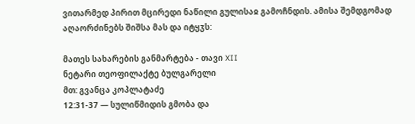ვითარმედ პირით მცირედი ნაწილი გულისაჲ გამოჩნდის. ამისა შემდგომად აღაორძინებს შიშსა მას და იტყჳს:

მათეს სახარების განმარტება - თავი XII
ნეტარი თეოფილაქტე ბულგარელი
მთ: გვანცა კოპლატაძე
12:31-37 — სულიწმიდის გმობა და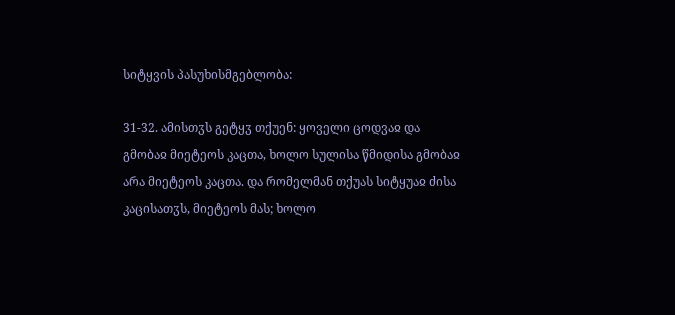სიტყვის პასუხისმგებლობა:

31-32. ამისთჳს გეტყჳ თქუენ: ყოველი ცოდვაჲ და გმობაჲ მიეტეოს კაცთა, ხოლო სულისა წმიდისა გმობაჲ არა მიეტეოს კაცთა. და რომელმან თქუას სიტყუაჲ ძისა კაცისათჳს, მიეტეოს მას; ხოლო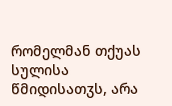რომელმან თქუას სულისა წმიდისათჳს, არა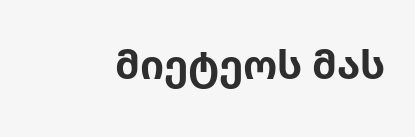მიეტეოს მას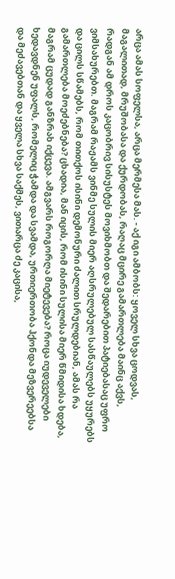არცა ამას სოფელსა, არცა მერმესა მას. - აქ იგი ამბობს: ყოველ სხვა ცოდვას, მაგალითად, მრუშობასა და ქურდობას, რაღაც მცირე გამართლება მაინც აქვს, რადგან ამ დროს კაცობრივ სისუსტეს მოვიხმობთ და შედარებით პატიებასაც უფრო ვიმსახურებთ. მაგრამ რაჟამს ვინმე სულის მიერ აღსრულებულ სასწაულებს უყურებს და ცილს სწამებს, რომ თითქოს ისინი დემონური ძალით სრულდებიან, ამას რა გამართლება მოეძებნება? ცხადია, მან იცის, რომ ისინი სულისა მიერ წმიდისა ხდება, მაგრამ ცუდად განზრახ იქცევა. ამგვარს როგორღა მიეტევება? როცა იუდეველები ხედავდნენ უფალს, რომელიც ჭამდა და სვამდა, ურთიერთობა ჰქონდა მეზვერეებსა და მეძავებთან და ყველა სხვა საქმეს, ვითარცა ძე კაცისა,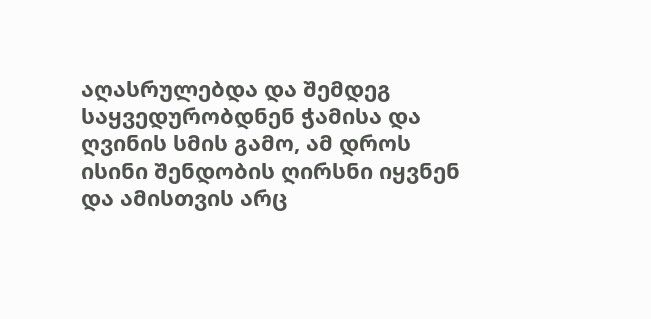აღასრულებდა და შემდეგ საყვედურობდნენ ჭამისა და ღვინის სმის გამო, ამ დროს ისინი შენდობის ღირსნი იყვნენ და ამისთვის არც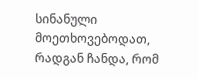სინანული მოეთხოვებოდათ, რადგან ჩანდა, რომ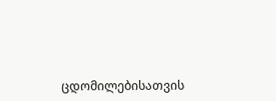ცდომილებისათვის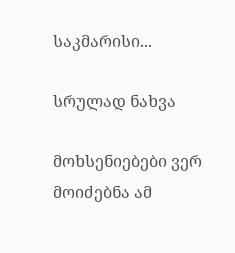საკმარისი...

სრულად ნახვა

მოხსენიებები ვერ მოიძებნა ამ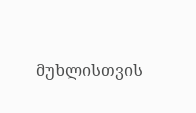მუხლისთვის